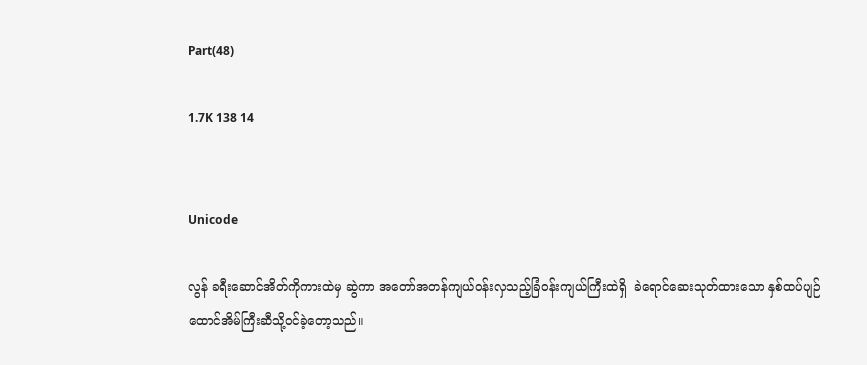Part(48)

1.7K 138 14


Unicode

လွန် ခရီးဆောင်အိတ်ကိုကားထဲမှ ဆွဲကာ အတော်အတန်ကျယ်ဝန်းလှသည့်ခြံဝန်းကျယ်ကြီးထဲရှိ  ခဲရောင်ဆေးသုတ်ထားသော နှစ်ထပ်ပျဉ်ထောင်အိမ်ကြီးဆီသို့ဝင်ခဲ့တော့သည်။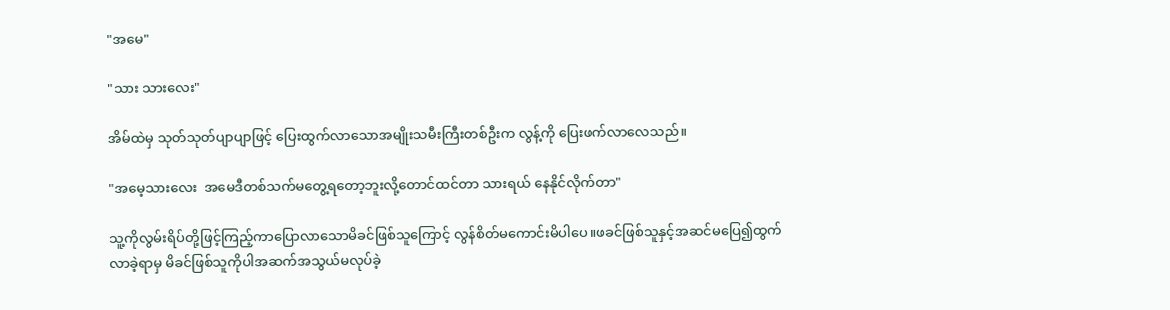"အမေ"

"သား သားလေး"

အိမ်ထဲမှ သုတ်သုတ်ပျာပျာဖြင့် ပြေးထွက်လာသောအမျိုးသမီးကြီးတစ်ဦးက လွန့်ကို ပြေးဖက်လာလေသည်။

"အမေ့သားလေး  အမေဒီတစ်သက်မတွေ့ရတော့ဘူးလို့တောင်ထင်တာ သားရယ် နေနိုင်လိုက်တာ"

သူ့ကိုလွမ်းရိပ်တို့ဖြင့်ကြည့်ကာပြောလာသောမိခင်ဖြစ်သူကြောင့် လွန်စိတ်မကောင်းမိပါပေ။ဖခင်ဖြစ်သူနှင့်အဆင်မပြေ၍ထွက်လာခဲ့ရာမှ မိခင်ဖြစ်သူကိုပါအဆက်အသွယ်မလုပ်ခဲ့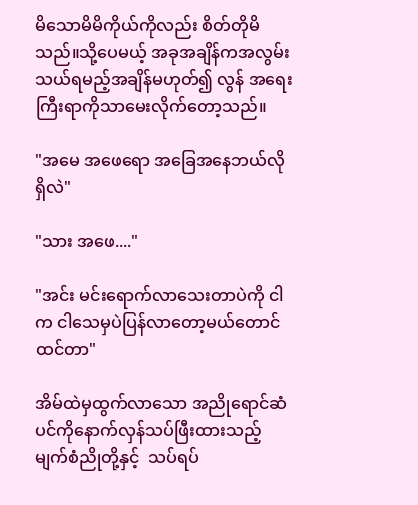မိသောမိမိကိုယ်ကိုလည်း စိတ်တိုမိသည်။သို့ပေမယ့် အခုအချိန်ကအလွမ်းသယ်ရမည့်အချိန်မဟုတ်၍ လွန် အရေးကြီးရာကိုသာမေးလိုက်တော့သည်။

"အမေ အဖေရော အခြေအနေဘယ်လိုရှိလဲ"

"သား အဖေ...."

"အင်း မင်းရောက်လာသေးတာပဲကို ငါက ငါသေမှပဲပြန်လာ‌တော့မယ်တောင်ထင်တာ"

အိမ်ထဲမှထွက်လာသော အညိုရောင်ဆံပင်ကိုနောက်လှန်သပ်ဖြီးထားသည့် မျက်စံညိုတို့နှင့်  သပ်ရပ်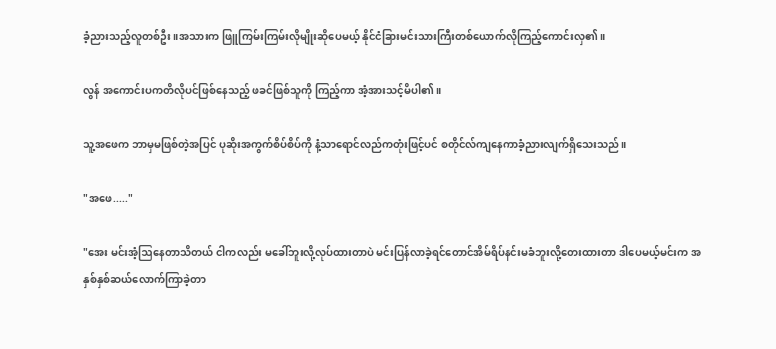ခံ့ညားသည့်လူတစ်ဦး။အသားက ဖြူကြမ်းကြမ်းလိုမျိုးဆိုပေမယ့် နိုင်ငံခြားမင်းသားကြီးတစ်ယောက်လိုကြည့်ကောင်းလှ၏။

လွန် အကောင်းပကတိလိုပင်ဖြစ်နေသည့် ဖခင်ဖြစ်သူကို ကြည့်ကာ အံ့အားသင့်မိပါ၏။

သူ့အဖေက ဘာမှမဖြစ်တဲ့အပြင် ပုဆိုးအကွက်စိပ်စိပ်ကို နံ့သာရောင်လည်ကတုံးဖြင့်ပင် စတိုင်လ်ကျနေကာခံ့ညားလျက်ရှိ‌သေးသည်။

"အဖေ....."

"အေး မင်းအံ့ဩနေတာသိတယ် ငါကလည်း မခေါ်ဘူးလို့လုပ်ထားတာပဲ မင်းပြန်လာခဲ့ရင်တောင်အိမ်ရိပ်နင်းမခံဘူးလို့တေးထားတာ ဒါပေမယ့်မင်းက အနှစ်နှစ်ဆယ်လောက်ကြာခဲ့တာ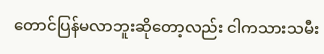တောင်ပြန်မလာဘူးဆိုတော့လည်း ငါကသားသမီး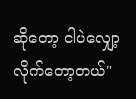ဆိုတော့ ငါပဲလျှော့လိုက်တော့တယ်"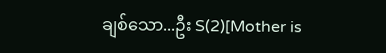ချစ်သော...ဦး S(2)[Mother is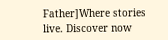Father]Where stories live. Discover now